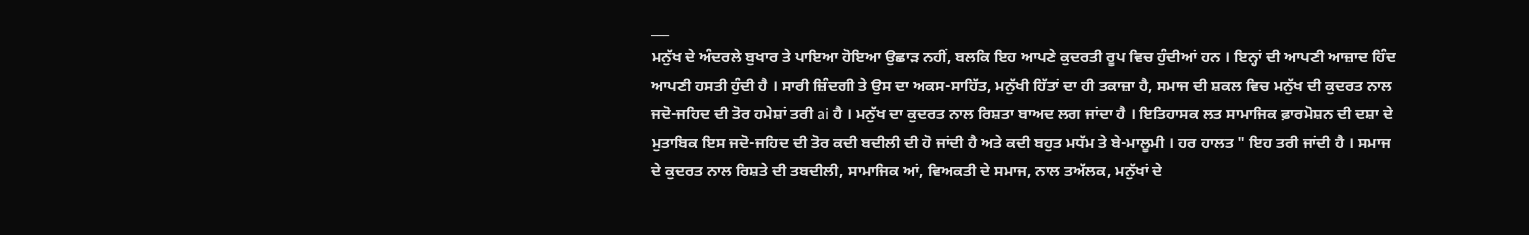___
ਮਨੁੱਖ ਦੇ ਅੰਦਰਲੇ ਬੁਖਾਰ ਤੇ ਪਾਇਆ ਹੋਇਆ ਉਛਾੜ ਨਹੀਂ, ਬਲਕਿ ਇਹ ਆਪਣੇ ਕੁਦਰਤੀ ਰੂਪ ਵਿਚ ਹੁੰਦੀਆਂ ਹਨ । ਇਨ੍ਹਾਂ ਦੀ ਆਪਣੀ ਆਜ਼ਾਦ ਹਿੰਦ ਆਪਣੀ ਹਸਤੀ ਹੁੰਦੀ ਹੈ । ਸਾਰੀ ਜ਼ਿੰਦਗੀ ਤੇ ਉਸ ਦਾ ਅਕਸ-ਸਾਹਿੱਤ, ਮਨੁੱਖੀ ਹਿੱਤਾਂ ਦਾ ਹੀ ਤਕਾਜ਼ਾ ਹੈ, ਸਮਾਜ ਦੀ ਸ਼ਕਲ ਵਿਚ ਮਨੁੱਖ ਦੀ ਕੁਦਰਤ ਨਾਲ ਜਦੋ-ਜਹਿਦ ਦੀ ਤੋਰ ਹਮੇਸ਼ਾਂ ਤਰੀ ai ਹੈ । ਮਨੁੱਖ ਦਾ ਕੁਦਰਤ ਨਾਲ ਰਿਸ਼ਤਾ ਬਾਅਦ ਲਗ ਜਾਂਦਾ ਹੈ । ਇਤਿਹਾਸਕ ਲਤ ਸਾਮਾਜਿਕ ਫ਼ਾਰਮੋਸ਼ਨ ਦੀ ਦਸ਼ਾ ਦੇ ਮੁਤਾਬਿਕ ਇਸ ਜਦੋ-ਜਹਿਦ ਦੀ ਤੋਰ ਕਦੀ ਬਦੀਲੀ ਦੀ ਹੋ ਜਾਂਦੀ ਹੈ ਅਤੇ ਕਦੀ ਬਹੁਤ ਮਧੱਮ ਤੇ ਬੇ-ਮਾਲੂਮੀ । ਹਰ ਹਾਲਤ " ਇਹ ਤਰੀ ਜਾਂਦੀ ਹੈ । ਸਮਾਜ ਦੇ ਕੁਦਰਤ ਨਾਲ ਰਿਸ਼ਤੇ ਦੀ ਤਬਦੀਲੀ, ਸਾਮਾਜਿਕ ਆਂ, ਵਿਅਕਤੀ ਦੇ ਸਮਾਜ, ਨਾਲ ਤਅੱਲਕ, ਮਨੁੱਖਾਂ ਦੇ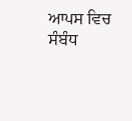ਆਪਸ ਵਿਚ ਸੰਬੰਧ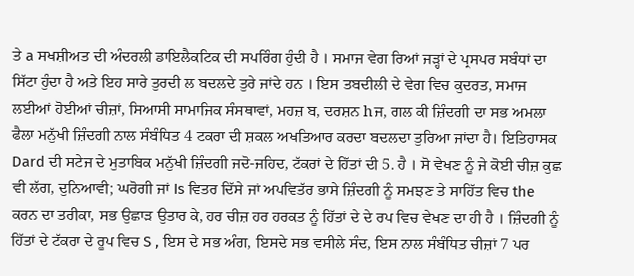ਤੇ a ਸਖਸ਼ੀਅਤ ਦੀ ਅੰਦਰਲੀ ਡਾਇਲੈਕਟਿਕ ਦੀ ਸਪਰਿੰਗ ਹੁੰਦੀ ਹੈ । ਸਮਾਜ ਵੇਗ ਰਿਆਂ ਜੜ੍ਹਾਂ ਦੇ ਪ੍ਰਸਪਰ ਸਬੰਧਾਂ ਦਾ ਸਿੱਟਾ ਹੁੰਦਾ ਹੈ ਅਤੇ ਇਹ ਸਾਰੇ ਤੁਰਦੀ ਲ ਬਦਲਦੇ ਤੁਰੇ ਜਾਂਦੇ ਹਨ । ਇਸ ਤਬਦੀਲੀ ਦੇ ਵੇਗ ਵਿਚ ਕੁਦਰਤ, ਸਮਾਜ ਲਈਆਂ ਹੋਈਆਂ ਚੀਜ਼ਾਂ, ਸਿਆਸੀ ਸਾਮਾਜਿਕ ਸੰਸਥਾਵਾਂ, ਮਹਜ਼ ਬ, ਦਰਸ਼ਨ hਜ, ਗਲ ਕੀ ਜ਼ਿੰਦਗੀ ਦਾ ਸਭ ਅਮਲਾ ਫੈਲਾ ਮਨੁੱਖੀ ਜ਼ਿੰਦਗੀ ਨਾਲ ਸੰਬੰਧਿਤ 4 ਟਕਰਾ ਦੀ ਸ਼ਕਲ ਅਖਤਿਆਰ ਕਰਦਾ ਬਦਲਦਾ ਤੁਰਿਆ ਜਾਂਦਾ ਹੈ। ਇਤਿਹਾਸਕ Dard ਦੀ ਸਟੇਜ ਦੇ ਮੁਤਾਬਿਕ ਮਨੁੱਖੀ ਜ਼ਿੰਦਗੀ ਜਦੋ-ਜਹਿਦ, ਟੱਕਰਾਂ ਦੇ ਹਿੱਤਾਂ ਦੀ 5. ਹੈ । ਸੋ ਵੇਖਣ ਨੂੰ ਜੇ ਕੋਈ ਚੀਜ਼ ਕੁਛ ਵੀ ਲੱਗ, ਦੁਨਿਆਵੀ; ਘਰੋਗੀ ਜਾਂ Is ਵਿਤਰ ਦਿੱਸੇ ਜਾਂ ਅਪਵਿਤੱਰ ਭਾਸੇ ਜ਼ਿੰਦਗੀ ਨੂੰ ਸਮਝਣ ਤੇ ਸਾਹਿੱਤ ਵਿਚ the ਕਰਨ ਦਾ ਤਰੀਕਾ, ਸਭ ਉਛਾੜ ਉਤਾਰ ਕੇ, ਹਰ ਚੀਜ਼ ਹਰ ਹਰਕਤ ਨੂੰ ਹਿੱਤਾਂ ਦੇ ਦੇ ਰਪ ਵਿਚ ਵੇਖਣ ਦਾ ਹੀ ਹੈ । ਜ਼ਿੰਦਗੀ ਨੂੰ ਹਿੱਤਾਂ ਦੇ ਟੱਕਰਾ ਦੇ ਰੂਪ ਵਿਚ S , ਇਸ ਦੇ ਸਭ ਅੰਗ, ਇਸਦੇ ਸਭ ਵਸੀਲੇ ਸੰਦ, ਇਸ ਨਾਲ ਸੰਬੰਧਿਤ ਚੀਜ਼ਾਂ 7 ਪਰ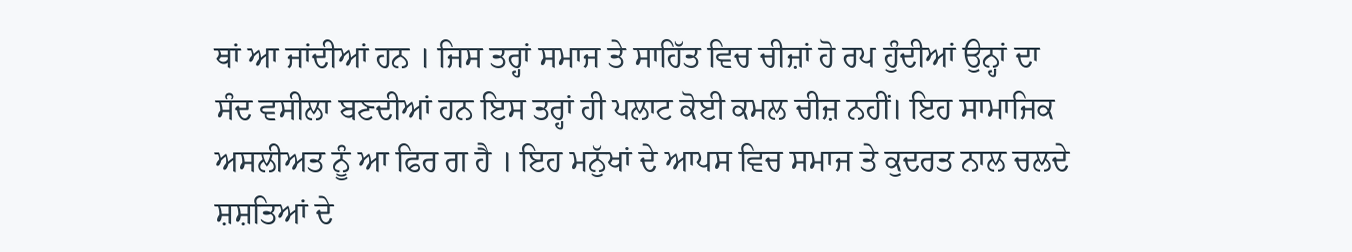ਥਾਂ ਆ ਜਾਂਦੀਆਂ ਹਨ । ਜਿਸ ਤਰ੍ਹਾਂ ਸਮਾਜ ਤੇ ਸਾਹਿੱਤ ਵਿਚ ਚੀਜ਼ਾਂ ਹੋ ਰਪ ਹੁੰਦੀਆਂ ਉਨ੍ਹਾਂ ਦਾ ਸੰਦ ਵਸੀਲਾ ਬਣਦੀਆਂ ਹਨ ਇਸ ਤਰ੍ਹਾਂ ਹੀ ਪਲਾਟ ਕੋਈ ਕਮਲ ਚੀਜ਼ ਨਹੀਂ। ਇਹ ਸਾਮਾਜਿਕ ਅਸਲੀਅਤ ਨੂੰ ਆ ਫਿਰ ਗ ਹੈ । ਇਹ ਮਨੁੱਖਾਂ ਦੇ ਆਪਸ ਵਿਚ ਸਮਾਜ ਤੇ ਕੁਦਰਤ ਨਾਲ ਚਲਦੇ ਸ਼ਸ਼ਤਿਆਂ ਦੇ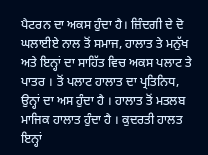ਪੈਟਰਨ ਦਾ ਅਕਸ ਹੁੰਦਾ ਹੈ। ਜ਼ਿੰਦਗੀ ਦੇ ਦੋ ਘਲਾਈਏ ਨਾਲ ਤੋਂ ਸਮਾਜ, ਹਾਲਾਤ ਤੇ ਮਨੁੱਖ ਅਤੇ ਇਨ੍ਹਾਂ ਦਾ ਸਾਹਿੱਤ ਵਿਚ ਅਕਸ ਪਲਾਟ ਤੇ ਪਾਤਰ । ਤੋਂ ਪਲਾਟ ਹਾਲਾਤ ਦਾ ਪ੍ਰਤਿਨਿਧ, ਉਨ੍ਹਾਂ ਦਾ ਅਸ ਹੁੰਦਾ ਹੈ । ਹਾਲਾਤ ਤੋਂ ਮਤਲਬ ਮਾਜਿਕ ਹਾਲਾਤ ਹੁੰਦਾ ਹੈ । ਕੁਦਰਤੀ ਹਾਲਤ ਇਨ੍ਹਾਂ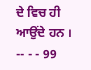ਦੇ ਵਿਚ ਹੀ ਆਉਂਦੇ ਹਨ । -- - - 99